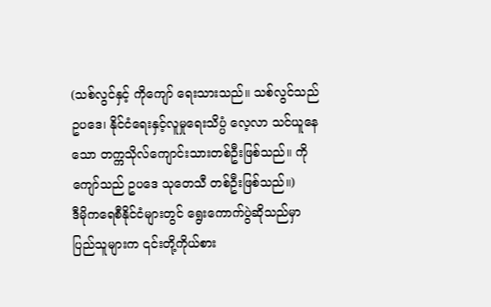(သစ်လွင်နှင့် ကိုကျော် ရေးသားသည်။ သစ်လွင်သည် ဥပဒေ၊ နိုင်ငံရေးနှင့်လူမှုရေးသိပ္ပံ လေ့လာ သင်ယူနေသော တက္ကသိုလ်ကျောင်းသားတစ်ဦးဖြစ်သည်။ ကိုကျော်သည် ဥပဒေ သုတေသီ တစ်ဦးဖြစ်သည်။)
ဒီမိုကရေစီနိုင်ငံများတွင် ရွေးကောက်ပွဲဆိုသည်မှာ ပြည်သူများက ၎င်းတို့ကိုယ်စား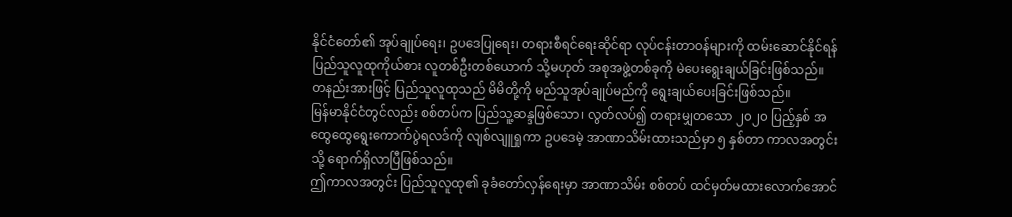နိုင်ငံတော်၏ အုပ်ချုပ်ရေး၊ ဥပဒေပြုရေး၊ တရားစီရင်ရေးဆိုင်ရာ လုပ်ငန်းတာဝန်များကို ထမ်းဆောင်နိုင်ရန် ပြည်သူလူထုကိုယ်စား လူတစ်ဦးတစ်ယောက် သို့မဟုတ် အစုအဖွဲ့တစ်ခုကို မဲပေးရွေးချယ်ခြင်းဖြစ်သည်။
တနည်းအားဖြင့် ပြည်သူလူထုသည် မိမိတို့ကို မည်သူအုပ်ချုပ်မည်ကို ရွေးချယ်ပေးခြင်းဖြစ်သည်။
မြန်မာနိုင်ငံတွင်လည်း စစ်တပ်က ပြည်သူ့ဆန္ဒဖြစ်သော၊ လွတ်လပ်၍ တရားမျှတသော ၂၀၂၀ ပြည့်နှစ် အထွေထွေရွေးကောက်ပွဲရလဒ်ကို လျစ်လျူရှုကာ ဥပဒေမဲ့ အာဏာသိမ်းထားသည်မှာ ၅ နှစ်တာ ကာလအတွင်းသို့ ရောက်ရှိလာပြီဖြစ်သည်။
ဤကာလအတွင်း ပြည်သူလူထု၏ ခုခံတော်လှန်ရေးမှာ အာဏာသိမ်း စစ်တပ် ထင်မှတ်မထားလောက်အောင်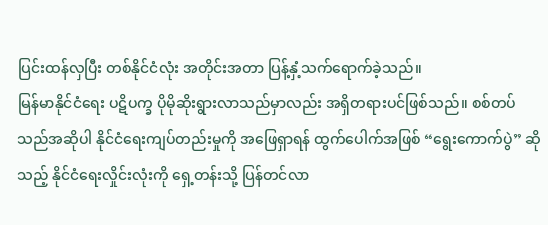ပြင်းထန်လှပြီး တစ်နိုင်ငံလုံး အတိုင်းအတာ ပြန့်နှံ့သက်ရောက်ခဲ့သည်။
မြန်မာနိုင်ငံရေး ပဋိပက္ခ ပိုမိုဆိုးရွားလာသည်မှာလည်း အရှိတရားပင်ဖြစ်သည်။ စစ်တပ်သည်အဆိုပါ နိုင်ငံရေးကျပ်တည်းမှုကို အဖြေရှာရန် ထွက်ပေါက်အဖြစ် “ရွေးကောက်ပွဲ” ဆိုသည့် နိုင်ငံရေးလှိုင်းလုံးကို ရှေ့တန်းသို့ ပြန်တင်လာ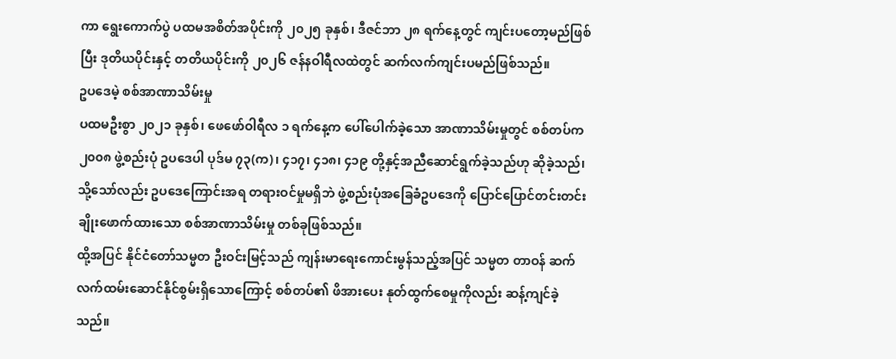ကာ ရွေးကောက်ပွဲ ပထမအစိတ်အပိုင်းကို ၂၀၂၅ ခုနှစ်၊ ဒီဇင်ဘာ ၂၈ ရက်နေ့တွင် ကျင်းပတော့မည်ဖြစ်ပြီး ဒုတိယပိုင်းနှင့် တတိယပိုင်းကို ၂၀၂၆ ဇန်နဝါရီလထဲတွင် ဆက်လက်ကျင်းပမည်ဖြစ်သည်။
ဥပဒေမဲ့ စစ်အာဏာသိမ်းမှု
ပထမဦးစွာ ၂၀၂၁ ခုနှစ်၊ ဖေဖော်ဝါရီလ ၁ ရက်နေ့က ပေါ်ပေါက်ခဲ့သော အာဏာသိမ်းမှုတွင် စစ်တပ်က ၂၀၀၈ ဖွဲ့စည်းပုံ ဥပဒေပါ ပုဒ်မ ၇၃(က)၊ ၄၁၇၊ ၄၁၈၊ ၄၁၉ တို့နှင့်အညီဆောင်ရွက်ခဲ့သည်ဟု ဆိုခဲ့သည်၊ သို့သော်လည်း ဥပဒေကြောင်းအရ တရားဝင်မှုမရှိဘဲ ဖွဲ့စည်းပုံအခြေခံဥပဒေကို ပြောင်ပြောင်တင်းတင်း ချိုးဖောက်ထားသော စစ်အာဏာသိမ်းမှု တစ်ခုဖြစ်သည်။
ထို့အပြင် နိုင်ငံတော်သမ္မတ ဦးဝင်းမြင့်သည် ကျန်းမာရေးကောင်းမွန်သည့်အပြင် သမ္မတ တာဝန် ဆက်လက်ထမ်းဆောင်နိုင်စွမ်းရှိသောကြောင့် စစ်တပ်၏ ဖိအားပေး နုတ်ထွက်စေမှုကိုလည်း ဆန့်ကျင်ခဲ့သည်။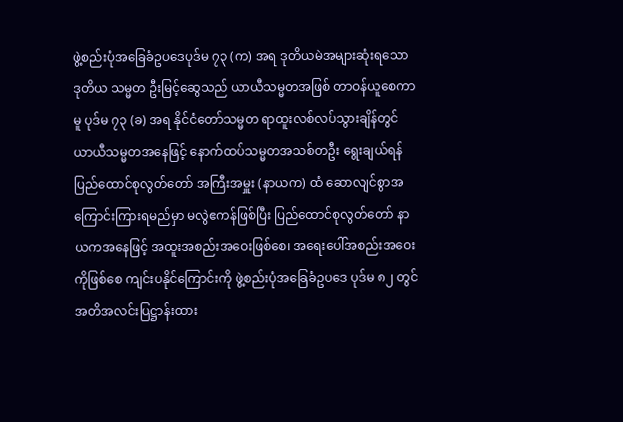ဖွဲ့စည်းပုံအခြေခံဥပဒေပုဒ်မ ၇၃ (က) အရ ဒုတိယမဲအများဆုံးရသော ဒုတိယ သမ္မတ ဦးမြင့်ဆွေသည် ယာယီသမ္မတအဖြစ် တာဝန်ယူစေကာမူ ပုဒ်မ ၇၃ (ခ) အရ နိုင်ငံတော်သမ္မတ ရာထူးလစ်လပ်သွားချိန်တွင် ယာယီသမ္မတအနေဖြင့် နောက်ထပ်သမ္မတအသစ်တဦး ရွေးချယ်ရန် ပြည်ထောင်စုလွတ်တော် အကြီးအမှူး (နာယက) ထံ ဆောလျင်စွာအကြောင်းကြားရမည်မှာ မလွဲဧကန်ဖြစ်ပြီး ပြည်ထောင်စုလွတ်တော် နာယကအနေဖြင့် အထူးအစည်းအဝေးဖြစ်စေ၊ အရေးပေါ်အစည်းအဝေးကိုဖြစ်စေ ကျင်းပနိုင်ကြောင်းကို ဖွဲ့စည်းပုံအခြေခံဥပဒေ ပုဒ်မ ၈၂ တွင် အတိအလင်းပြဋ္ဌာန်းထား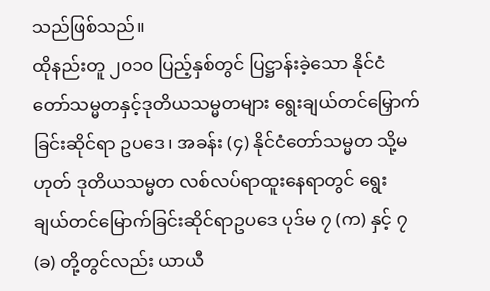သည်ဖြစ်သည်။
ထိုနည်းတူ ၂၀၁၀ ပြည့်နှစ်တွင် ပြဋ္ဌာန်းခဲ့သော နိုင်ငံတော်သမ္မတနှင့်ဒုတိယသမ္မတများ ရွေးချယ်တင်မြှောက်ခြင်းဆိုင်ရာ ဥပဒေ၊ အခန်း (၄) နိုင်ငံတော်သမ္မတ သို့မဟုတ် ဒုတိယသမ္မတ လစ်လပ်ရာထူးနေရာတွင် ရွေးချယ်တင်မြောက်ခြင်းဆိုင်ရာဥပဒေ ပုဒ်မ ၇ (က) နှင့် ၇ (ခ) တို့တွင်လည်း ယာယီ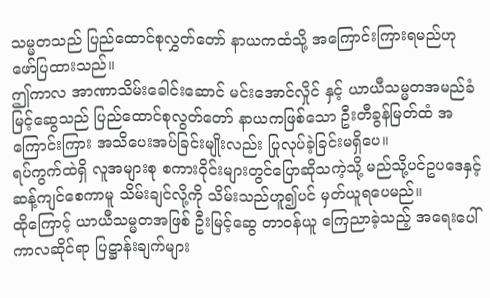သမ္မတသည် ပြည်ထောင်စုလွှတ်တော် နာယကထံသို့ အကြောင်းကြားရမည်ဟု ဖော်ပြထားသည်။
ဤကာလ အာဏာသိမ်းခေါင်းဆောင် မင်းအောင်လှိုင် နှင့် ယာယီသမ္မတအမည်ခံ မြင့်ဆွေသည် ပြည်ထောင်စုလွတ်တော် နာယကဖြစ်သော ဦးတီခွန်မြတ်ထံ အကြောင်းကြား အသိပေးအပ်ခြင်းမျိုးလည်း ပြုလုပ်ခဲ့ခြင်းမရှိပေ။
ရပ်ကွက်ထဲရှိ လူအများစု စကားဝိုင်းများတွင်ပြောဆိုသကဲ့သို့ မည်သို့ပင်ဥပဒေနှင့် ဆန့်ကျင်စေကာမူ သိမ်းချင်လို့ကို သိမ်းသည်ဟူ၍ပင် မှတ်ယူရပေမည်။
ထိုကြောင့် ယာယီသမ္မတအဖြစ် ဦးမြင့်ဆွေ တာဝန်ယူ ကြေညာခဲ့သည့် အရေးပေါ်ကာလဆိုင်ရာ ပြဋ္ဌာန်းချက်များ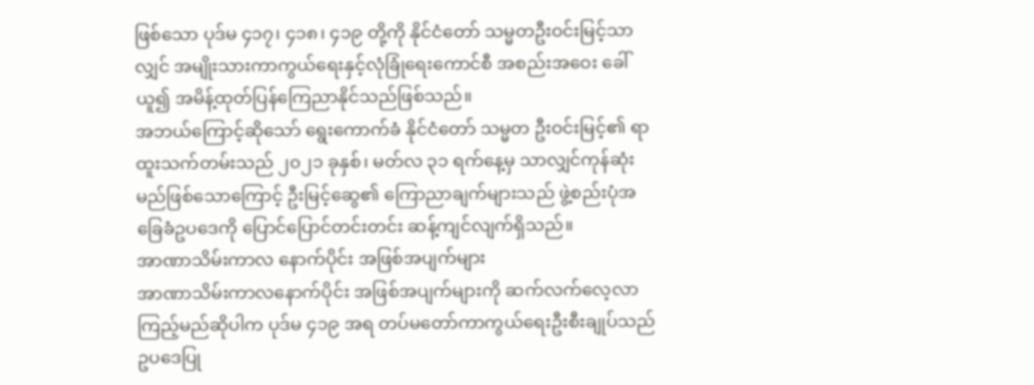ဖြစ်သော ပုဒ်မ ၄၁၇၊ ၄၁၈၊ ၄၁၉ တို့ကို နိုင်ငံတော် သမ္မတဦးဝင်းမြင့်သာလျှင် အမျိုးသားကာကွယ်ရေးနှင့်လုံခြုံရေးကောင်စီ အစည်းအဝေး ခေါ်ယူ၍ အမိန့်ထုတ်ပြန်ကြေညာနိုင်သည်ဖြစ်သည်။
အဘယ်ကြောင့်ဆိုသော် ရွေးကောက်ခံ နိုင်ငံတော် သမ္မတ ဦးဝင်းမြင့်၏ ရာထူးသက်တမ်းသည် ၂၀၂၁ ခုနှစ်၊ မတ်လ ၃၁ ရက်နေ့မှ သာလျှင်ကုန်ဆုံးမည်ဖြစ်သောကြောင့် ဦးမြင့်ဆွေ၏ ကြောညာချက်များသည် ဖွဲ့စည်းပုံအခြေခံဥပဒေကို ပြောင်ပြောင်တင်းတင်း ဆန့်ကျင်လျက်ရှိသည်။
အာဏာသိမ်းကာလ နောက်ပိုင်း အဖြစ်အပျက်များ
အာဏာသိမ်းကာလနောက်ပိုင်း အဖြစ်အပျက်များကို ဆက်လက်လေ့လာကြည့်မည်ဆိုပါက ပုဒ်မ ၄၁၉ အရ တပ်မတော်ကာကွယ်ရေးဦးစီးချုပ်သည် ဥပဒေပြု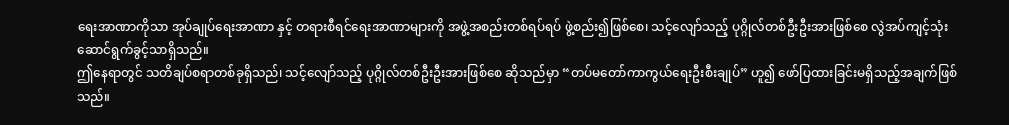ရေးအာဏာကိုသာ အုပ်ချုပ်ရေးအာဏာ နှင့် တရားစီရင်ရေးအာဏာများကို အဖွဲ့အစည်းတစ်ရပ်ရပ် ဖွဲ့စည်း၍ဖြစ်စေ၊ သင့်လျော်သည့် ပုဂ္ဂိုလ်တစ်ဦးဦးအားဖြစ်စေ လွဲအပ်ကျင့်သုံး ဆောင်ရွက်ခွင့်သာရှိသည်။
ဤနေရာတွင် သတိချပ်စရာတစ်ခုရှိသည်၊ သင့်လျော်သည့် ပုဂ္ဂိုလ်တစ်ဦးဦးအားဖြစ်စေ ဆိုသည်မှာ “တပ်မတော်ကာကွယ်ရေးဦးစီးချုပ်” ဟူ၍ ဖော်ပြထားခြင်းမရှိသည့်အချက်ဖြစ်သည်။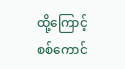ထို့ကြောင့် စစ်ကောင်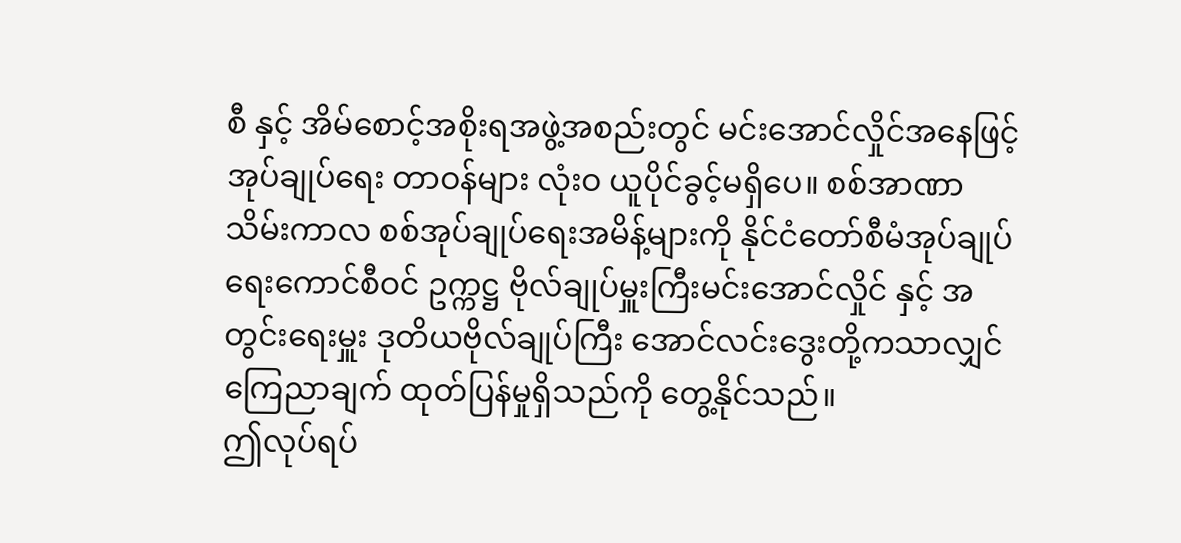စီ နှင့် အိမ်စောင့်အစိုးရအဖွဲ့အစည်းတွင် မင်းအောင်လှိုင်အနေဖြင့် အုပ်ချုပ်ရေး တာဝန်များ လုံးဝ ယူပိုင်ခွင့်မရှိပေ။ စစ်အာဏာသိမ်းကာလ စစ်အုပ်ချုပ်ရေးအမိန့်များကို နိုင်ငံတော်စီမံအုပ်ချုပ်ရေးကောင်စီဝင် ဥက္ကဋ္ဌ ဗိုလ်ချုပ်မှူးကြီးမင်းအောင်လှိုင် နှင့် အတွင်းရေးမှူး ဒုတိယဗိုလ်ချုပ်ကြီး အောင်လင်းဒွေးတို့ကသာလျှင် ကြေညာချက် ထုတ်ပြန်မှုရှိသည်ကို တွေ့နိုင်သည်။
ဤလုပ်ရပ်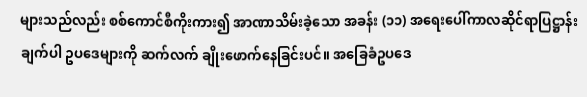များသည်လည်း စစ်ကောင်စီကိုးကား၍ အာဏာသိမ်းခဲ့သော အခန်း (၁၁) အရေးပေါ်ကာလဆိုင်ရာပြဋ္ဌာန်းချက်ပါ ဥပဒေများကို ဆက်လက် ချိုးဖောက်နေခြင်းပင်။ အခြေခံဥပဒေ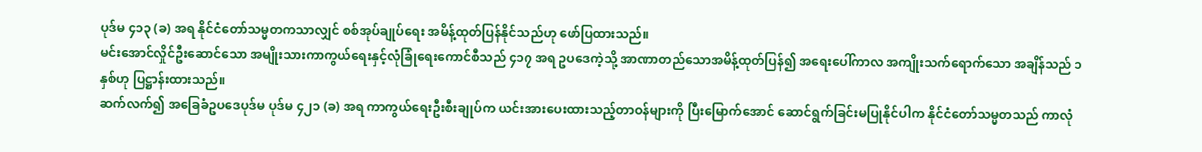ပုဒ်မ ၄၁၃ (ခ) အရ နိုင်ငံတော်သမ္မတကသာလျှင် စစ်အုပ်ချုပ်ရေး အမိန့်ထုတ်ပြန်နိုင်သည်ဟု ဖော်ပြထားသည်။
မင်းအောင်လှိုင်ဦးဆောင်သော အမျိုးသားကာကွယ်ရေးနှင့်လုံခြုံရေးကောင်စီသည် ၄၁၇ အရ ဥပဒေကဲ့သို့ အာဏာတည်သောအမိန့်ထုတ်ပြန်၍ အရေးပေါ်ကာလ အကျိုးသက်ရောက်သော အချိန်သည် ၁ နှစ်ဟု ပြဋ္ဌာန်းထားသည်။
ဆက်လက်၍ အခြေခံဥပဒေပုဒ်မ ပုဒ်မ ၄၂၁ (ခ) အရ ကာကွယ်ရေးဦးစီးချုပ်က ယင်းအားပေးထားသည့်တာဝန်များကို ပြီးမြောက်အောင် ဆောင်ရွက်ခြင်းမပြုနိုင်ပါက နိုင်ငံတော်သမ္မတသည် ကာလုံ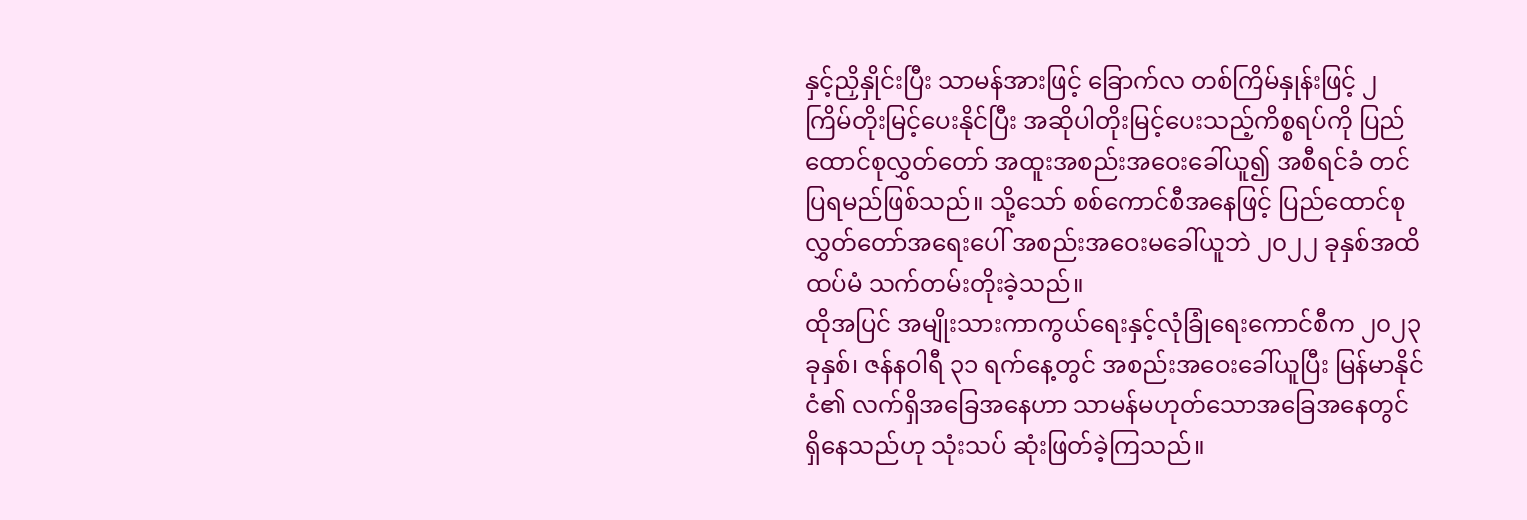နှင့်ညှိနှိုင်းပြီး သာမန်အားဖြင့် ခြောက်လ တစ်ကြိမ်နှုန်းဖြင့် ၂ ကြိမ်တိုးမြင့်ပေးနိုင်ပြီး အဆိုပါတိုးမြင့်ပေးသည့်ကိစ္စရပ်ကို ပြည်ထောင်စုလွှတ်တော် အထူးအစည်းအဝေးခေါ်ယူ၍ အစီရင်ခံ တင်ပြရမည်ဖြစ်သည်။ သို့သော် စစ်ကောင်စီအနေဖြင့် ပြည်ထောင်စုလွှတ်တော်အရေးပေါ် အစည်းအဝေးမခေါ်ယူဘဲ ၂၀၂၂ ခုနှစ်အထိ ထပ်မံ သက်တမ်းတိုးခဲ့သည်။
ထိုအပြင် အမျိုးသားကာကွယ်ရေးနှင့်လုံခြုံရေးကောင်စီက ၂၀၂၃ ခုနှစ်၊ ဇန်နဝါရီ ၃၁ ရက်နေ့တွင် အစည်းအဝေးခေါ်ယူပြီး မြန်မာနိုင်ငံ၏ လက်ရှိအခြေအနေဟာ သာမန်မဟုတ်သောအခြေအနေတွင် ရှိနေသည်ဟု သုံးသပ် ဆုံးဖြတ်ခဲ့ကြသည်။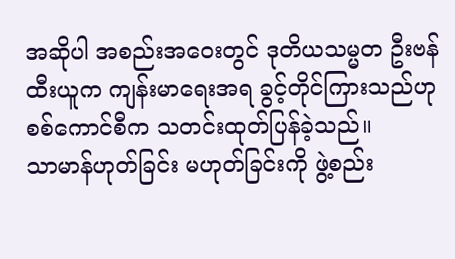အဆိုပါ အစည်းအဝေးတွင် ဒုတိယသမ္မတ ဦးဗန်ထီးယူက ကျန်းမာရေးအရ ခွင့်တိုင်ကြားသည်ဟု စစ်ကောင်စီက သတင်းထုတ်ပြန်ခဲ့သည်။
သာမာန်ဟုတ်ခြင်း မဟုတ်ခြင်းကို ဖွဲ့စည်း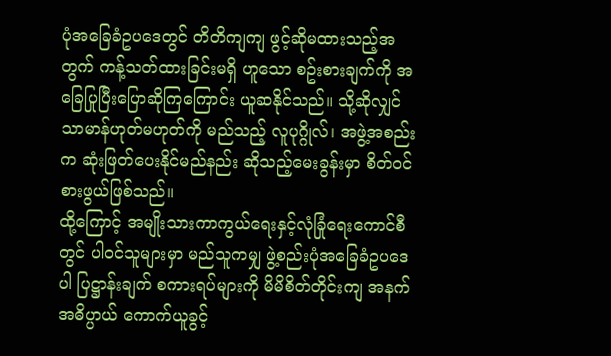ပုံအခြေခံဥပဒေတွင် တိတိကျကျ ဖွင့်ဆိုမထားသည့်အတွက် ကန့်သတ်ထားခြင်းမရှိ ဟူသော စဥ်းစားချက်ကို အခြေပြုပြီးပြောဆိုကြကြောင်း ယူဆနိုင်သည်။ သို့ဆိုလျှင် သာမာန်ဟုတ်မဟုတ်ကို မည်သည့် လူပုဂ္ဂိုလ်၊ အဖွဲ့အစည်းက ဆုံးဖြတ်ပေးနိုင်မည်နည်း ဆိုသည့်မေးခွန်းမှာ စိတ်ဝင်စားဖွယ်ဖြစ်သည်။
ထို့ကြောင့် အမျိုးသားကာကွယ်ရေးနှင့်လုံခြုံရေးကောင်စီတွင် ပါဝင်သူများမှာ မည်သူကမျှ ဖွဲ့စည်းပုံအခြေခံဥပဒေပါ ပြဋ္ဌာန်းချက် စကားရပ်များကို မိမိစိတ်တိုင်းကျ အနက်အဓိပ္ပာယ် ကောက်ယူခွင့်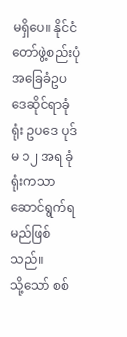မရှိပေ။ နိုင်ငံတော်ဖွဲ့စည်းပုံအခြေခံဥပဒေဆိုင်ရာခုံရုံး ဥပဒေ ပုဒ်မ ၁၂ အရ ခုံရုံးကသာဆောင်ရွက်ရမည်ဖြစ်သည်။
သို့သော် စစ်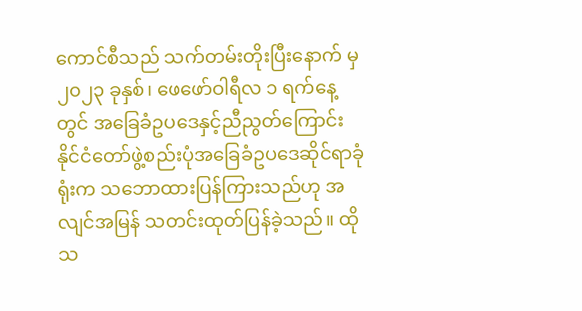ကောင်စီသည် သက်တမ်းတိုးပြီးနောက် မှ ၂၀၂၃ ခုနှစ်၊ ဖေဖော်ဝါရီလ ၁ ရက်နေ့တွင် အခြေခံဥပဒေနှင့်ညီညွတ်ကြောင်း နိုင်ငံတော်ဖွဲ့စည်းပုံအခြေခံဥပဒေဆိုင်ရာခုံရုံးက သဘောထားပြန်ကြားသည်ဟု အလျင်အမြန် သတင်းထုတ်ပြန်ခဲ့သည်။ ထိုသ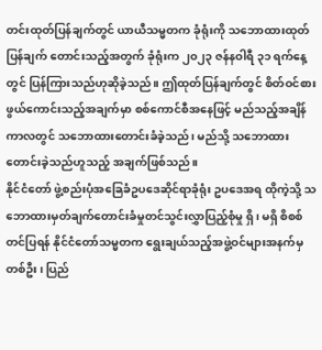တင်းထုတ်ပြန်ချက်တွင် ယာယီသမ္မတက ခုံရုံးကို သဘောထားထုတ်ပြန်ချက် တောင်းသည့်အတွက် ခုံရုံးက ၂၀၂၃ ဇန်နဝါရီ ၃၁ ရက်နေ့တွင် ပြန်ကြားသည်ဟုဆိုခဲ့သည်။ ဤထုတ်ပြန်ချက်တွင် စိတ်ဝင်စားဖွယ်ကောင်းသည့်အချက်မှာ စစ်ကောင်စီအနေဖြင့် မည်သည့်အချိန်ကာလတွင် သဘောထားတောင်းခံခဲ့သည်၊ မည်သို့ သဘောထားတောင်းခဲ့သည်ဟူသည့် အချက်ဖြစ်သည်။
နိုင်ငံတော် ဖွဲ့စည်းပုံအခြေခံဥပဒေဆိုင်ရာခုံရုံး ဥပဒေအရ ထိုကဲ့သို့ သဘောထားမှတ်ချက်တောင်းခံမှုတင်သွင်းလွှာပြည့်စုံမှု ရှိ၊ မရှိ စိစစ်တင်ပြရန် နိုင်ငံတော်သမ္မတက ရွေးချယ်သည့်အဖွဲ့ဝင်များအနက်မှ တစ်ဦး၊ ပြည်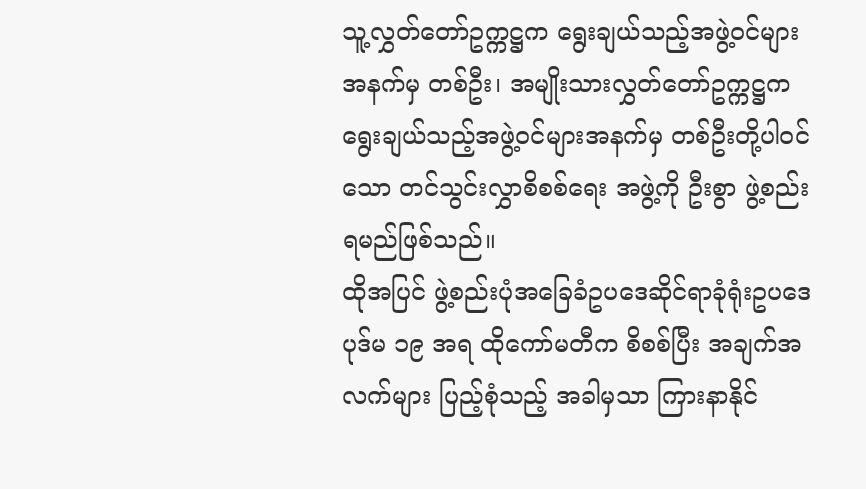သူ့လွှတ်တော်ဥက္ကဋ္ဌက ရွေးချယ်သည့်အဖွဲ့ဝင်များအနက်မှ တစ်ဦး၊ အမျိုးသားလွှတ်တော်ဥက္ကဋ္ဌက ရွေးချယ်သည့်အဖွဲ့ဝင်များအနက်မှ တစ်ဦးတို့ပါဝင်သော တင်သွင်းလွှာစိစစ်ရေး အဖွဲ့ကို ဦးစွာ ဖွဲ့စည်းရမည်ဖြစ်သည်။
ထိုအပြင် ဖွဲ့စည်းပုံအခြေခံဥပဒေဆိုင်ရာခုံရုံးဥပဒေ ပုဒ်မ ၁၉ အရ ထိုကော်မတီက စိစစ်ပြီး အချက်အလက်များ ပြည့်စုံသည့် အခါမှသာ ကြားနာနိုင်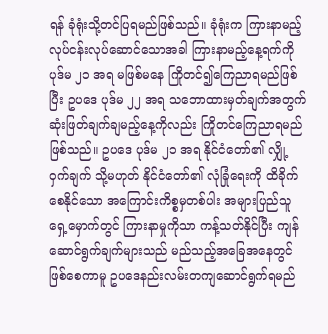ရန် ခုံရုံးသို့တင်ပြရမည်ဖြစ်သည်။ ခုံရုံးက ကြားနာမည့် လုပ်ငန်းလုပ်ဆောင်သောအခါ ကြားနာမည့်နေ့ရက်ကို ပုဒ်မ ၂၁ အရ မဖြစ်မနေ ကြိုတင်၍ကြေညာရမည်ဖြစ်ပြီး ဥပဒေ ပုဒ်မ ၂၂ အရ သဘောထားမှတ်ချက်အတွက် ဆုံးဖြတ်ချက်ချမည့်နေ့ကိုလည်း ကြိုတင်ကြေညာရမည် ဖြစ်သည်။ ဥပဒေ ပုဒ်မ ၂၁ အရ နိုင်ငံတော်၏ လျှို့ဝှက်ချက် သို့မဟုတ် နိုင်ငံတော်၏ လုံခြုံရေးကို ထိခိုက်စေနိုင်သော အကြောင်းကိစ္စမှတစ်ပါး အများပြည်သူရှေ့မှောက်တွင် ကြားနာမှုကိုသာ ကန့်သတ်နိုင်ပြီး ကျန်ဆောင်ရွက်ချက်များသည် မည်သည့်အခြေအနေတွင် ဖြစ်စေကာမူ ဥပဒေနည်းလမ်းတကျဆောင်ရွက်ရမည်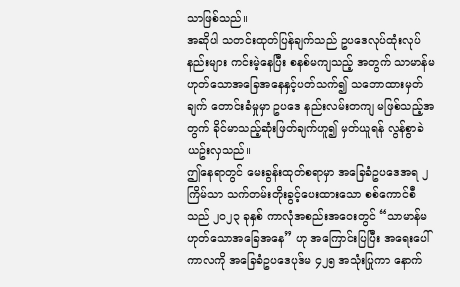သာဖြစ်သည်။
အဆိုပါ သတင်းထုတ်ပြန်ချက်သည် ဥပဒေလုပ်ထုံးလုပ်နည်းများ ကင်းမဲ့နေပြီး စနစ်မကျသည့် အတွက် သာမာန်မဟုတ်သောအခြေအနေနှင့်ပတ်သက်၍ သဘောထားမှတ်ချက် တောင်းခံမှုမှာ ဥပဒေ နည်းလမ်းတကျ မဖြစ်သည့်အတွက် ခိုင်မာသည့်ဆုံးဖြတ်ချက်ဟူ၍ မှတ်ယူရန် လွန်စွာခဲယဥ်းလှသည်။
ဤနေရာတွင် မေးခွန်းထုတ်စရာမှာ အခြေခံဥပဒေအရ ၂ ကြိမ်သာ သက်တမ်းတိုးခွင့်ပေးထားသော စစ်ကောင်စီသည် ၂၀၂၃ ခုနှစ် ကာလုံအစည်းအဝေးတွင် “သာမာန်မဟုတ်သောအခြေအနေ” ဟု အကြောင်းပြပြီး အရေးပေါ်ကာလကို အခြေခံဥပဒေပုဒ်မ ၄၂၅ အသုံးပြုကာ နောက်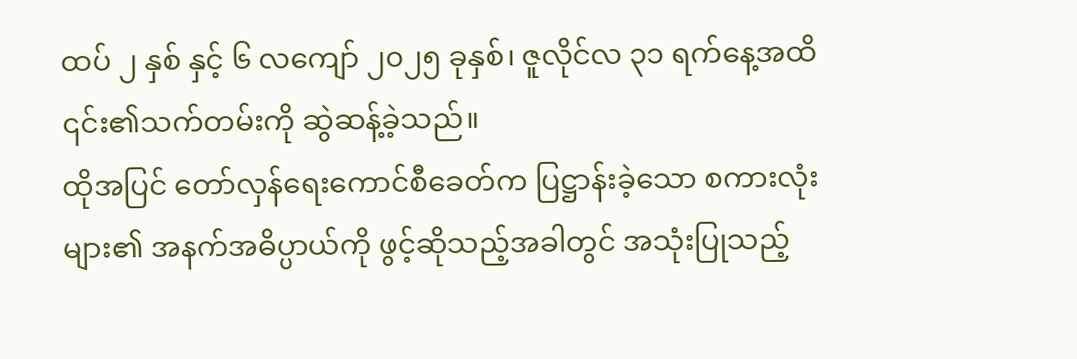ထပ် ၂ နှစ် နှင့် ၆ လကျော် ၂၀၂၅ ခုနှစ်၊ ဇူလိုင်လ ၃၁ ရက်နေ့အထိ ၎င်း၏သက်တမ်းကို ဆွဲဆန့်ခဲ့သည်။
ထိုအပြင် တော်လှန်ရေးကောင်စီခေတ်က ပြဋ္ဌာန်းခဲ့သော စကားလုံးများ၏ အနက်အဓိပ္ပာယ်ကို ဖွင့်ဆိုသည့်အခါတွင် အသုံးပြုသည့်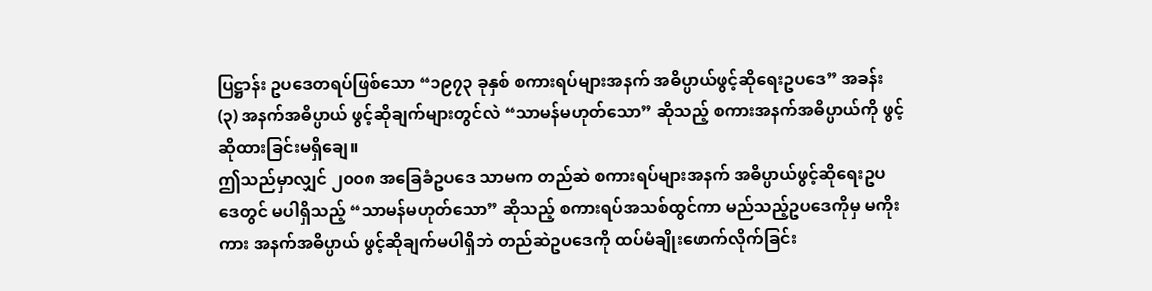ပြဋ္ဌာန်း ဥပဒေတရပ်ဖြစ်သော “၁၉၇၃ ခုနှစ် စကားရပ်များအနက် အဓိပ္ပာယ်ဖွင့်ဆိုရေးဥပဒေ” အခန်း (၃) အနက်အဓိပ္ပာယ် ဖွင့်ဆိုချက်များတွင်လဲ “သာမန်မဟုတ်သော” ဆိုသည့် စကားအနက်အဓိပ္ပာယ်ကို ဖွင့်ဆိုထားခြင်းမရှိချေ။
ဤသည်မှာလျှင် ၂၀၀၈ အခြေခံဥပဒေ သာမက တည်ဆဲ စကားရပ်များအနက် အဓိပ္ပာယ်ဖွင့်ဆိုရေးဥပဒေတွင် မပါရှိသည့် “သာမန်မဟုတ်သော” ဆိုသည့် စကားရပ်အသစ်ထွင်ကာ မည်သည့်ဥပဒေကိုမှ မကိုးကား အနက်အဓိပ္ပာယ် ဖွင့်ဆိုချက်မပါရှိဘဲ တည်ဆဲဥပဒေကို ထပ်မံချိုးဖောက်လိုက်ခြင်း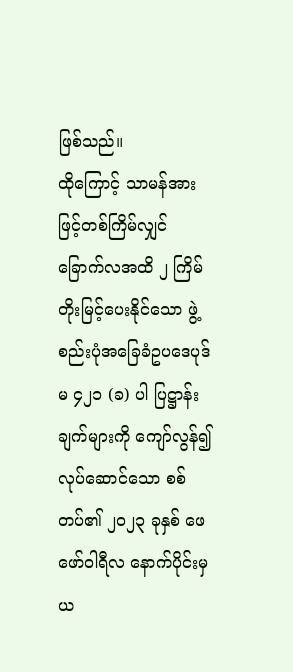ဖြစ်သည်။
ထိုကြောင့် သာမန်အားဖြင့်တစ်ကြိမ်လျှင် ခြောက်လအထိ ၂ ကြိမ်တိုးမြင့်ပေးနိုင်သော ဖွဲ့စည်းပုံအခြေခံဥပဒေပုဒ်မ ၄၂၁ (ခ) ပါ ပြဋ္ဌာန်းချက်များကို ကျော်လွန်၍ လုပ်ဆောင်သော စစ်တပ်၏ ၂၀၂၃ ခုနှစ် ဖေဖော်ဝါရီလ နောက်ပိုင်းမှ ယ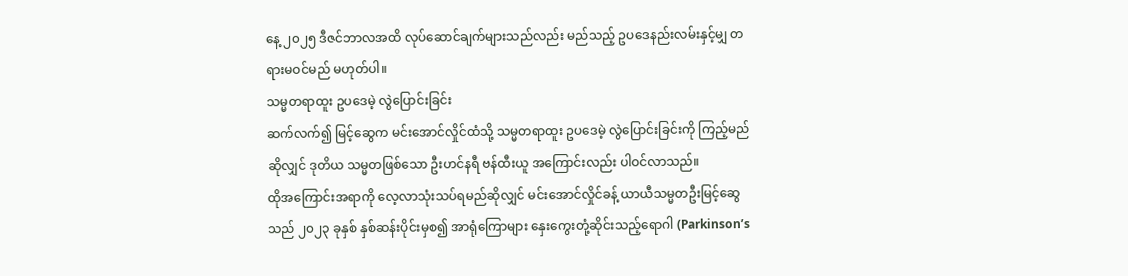နေ့ ၂၀၂၅ ဒီဇင်ဘာလအထိ လုပ်ဆောင်ချက်များသည်လည်း မည်သည့် ဥပဒေနည်းလမ်းနှင့်မျှ တရားမဝင်မည် မဟုတ်ပါ။
သမ္မတရာထူး ဥပဒေမဲ့ လွဲပြောင်းခြင်း
ဆက်လက်၍ မြင့်ဆွေက မင်းအောင်လှိုင်ထံသို့ သမ္မတရာထူး ဥပဒေမဲ့ လွဲပြောင်းခြင်းကို ကြည့်မည်ဆိုလျှင် ဒုတိယ သမ္မတဖြစ်သော ဦးဟင်နရီ ဗန်ထီးယူ အကြောင်းလည်း ပါဝင်လာသည်။
ထိုအကြောင်းအရာကို လေ့လာသုံးသပ်ရမည်ဆိုလျှင် မင်းအောင်လှိုင်ခန့် ယာယီသမ္မတဦးမြင့်ဆွေသည် ၂၀၂၃ ခုနှစ် နှစ်ဆန်းပိုင်းမှစ၍ အာရုံကြောများ နှေးကွေးတုံ့ဆိုင်းသည့်ရောဂါ (Parkinson’s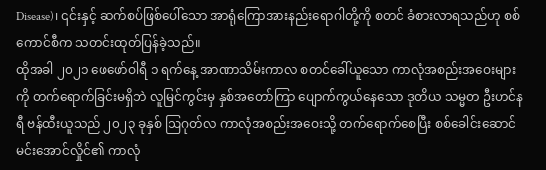Disease)၊ ၎င်းနှင့် ဆက်စပ်ဖြစ်ပေါ်သော အာရုံကြောအားနည်းရောဂါတို့ကို စတင် ခံစားလာရသည်ဟု စစ်ကောင်စီက သတင်းထုတ်ပြန်ခဲ့သည်။
ထိုအခါ ၂၀၂၁ ဖေဖော်ဝါရီ ၁ ရက်နေ့ အာဏာသိမ်းကာလ စတင်ခေါ်ယူသော ကာလုံအစည်းအဝေးများကို တက်ရောက်ခြင်းမရှိဘဲ လူမြင်ကွင်းမှ နှစ်အတော်ကြာ ပျောက်ကွယ်နေသော ဒုတိယ သမ္မတ ဦးဟင်နရီ ဗန်ထီးယူသည် ၂၀၂၃ ခုနှစ် ဩဂုတ်လ ကာလုံအစည်းအဝေးသို့ တက်ရောက်စေပြီး စစ်ခေါင်းဆောင် မင်းအောင်လှိုင်၏ ကာလုံ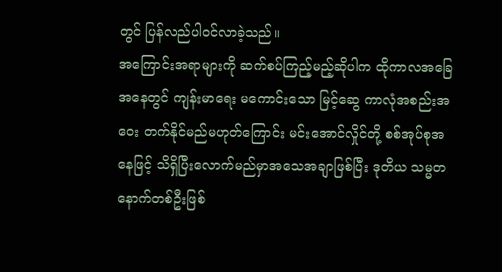တွင် ပြန်လည်ပါဝင်လာခဲ့သည်။
အကြောင်းအရာများကို ဆက်စပ်ကြည့်မည့်ဆိုပါက ထိုကာလအခြေအနေတွင် ကျန်းမာရေး မကောင်းသော မြင့်ဆွေ ကာလုံအစည်းအဝေး တက်နိုင်မည်မဟုတ်ကြောင်း မင်းအောင်လှိုင်တို့ စစ်အုပ်စုအနေဖြင့် သိရှိပြီးလောက်မည်မှာအသေအချာဖြစ်ပြီး ဒုတိယ သမ္မတ နောက်တစ်ဦးဖြစ်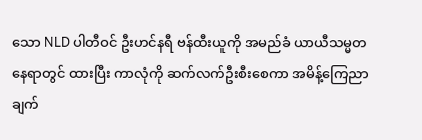သော NLD ပါတီဝင် ဦးဟင်နရီ ဗန်ထီးယူကို အမည်ခံ ယာယီသမ္မတနေရာတွင် ထားပြီး ကာလုံကို ဆက်လက်ဦးစီးစေကာ အမိန့်ကြေညာချက်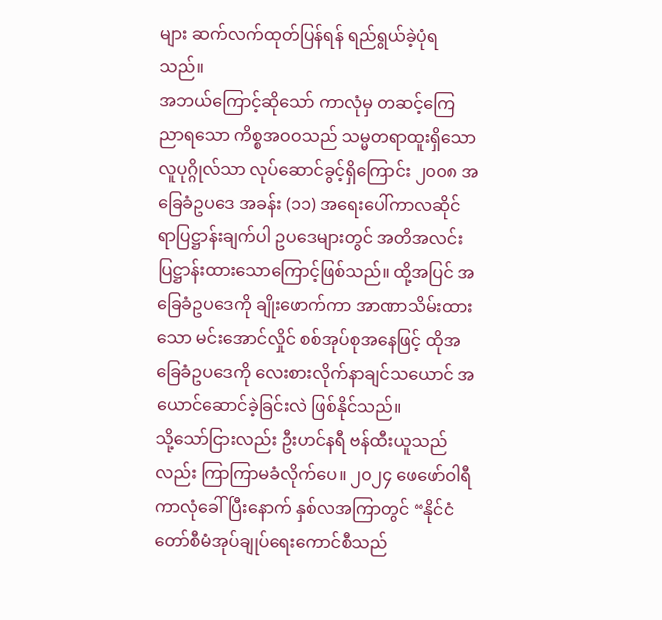များ ဆက်လက်ထုတ်ပြန်ရန် ရည်ရွယ်ခဲ့ပုံရသည်။
အဘယ်ကြောင့်ဆိုသော် ကာလုံမှ တဆင့်ကြေညာရသော ကိစ္စအဝဝသည် သမ္မတရာထူးရှိသော လူပုဂ္ဂိုလ်သာ လုပ်ဆောင်ခွင့်ရှိကြောင်း ၂၀၀၈ အခြေခံဥပဒေ အခန်း (၁၁) အရေးပေါ်ကာလဆိုင်ရာပြဋ္ဌာန်းချက်ပါ ဥပဒေများတွင် အတိအလင်း ပြဋ္ဌာန်းထားသောကြောင့်ဖြစ်သည်။ ထို့အပြင် အခြေခံဥပဒေကို ချိုးဖောက်ကာ အာဏာသိမ်းထားသော မင်းအောင်လှိုင် စစ်အုပ်စုအနေဖြင့် ထိုအခြေခံဥပဒေကို လေးစားလိုက်နာချင်သယောင် အယောင်ဆောင်ခဲ့ခြင်းလဲ ဖြစ်နိုင်သည်။
သို့သော်ငြားလည်း ဦးဟင်နရီ ဗန်ထီးယူသည်လည်း ကြာကြာမခံလိုက်ပေ။ ၂၀၂၄ ဖေဖော်ဝါရီ ကာလုံခေါ်ပြီးနောက် နှစ်လအကြာတွင် “နိုင်ငံတော်စီမံအုပ်ချုပ်ရေးကောင်စီသည်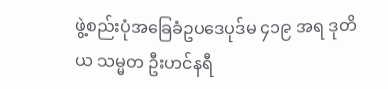ဖွဲ့စည်းပုံအခြေခံဥပဒေပုဒ်မ ၄၁၉ အရ ဒုတိယ သမ္မတ ဦးဟင်နရီ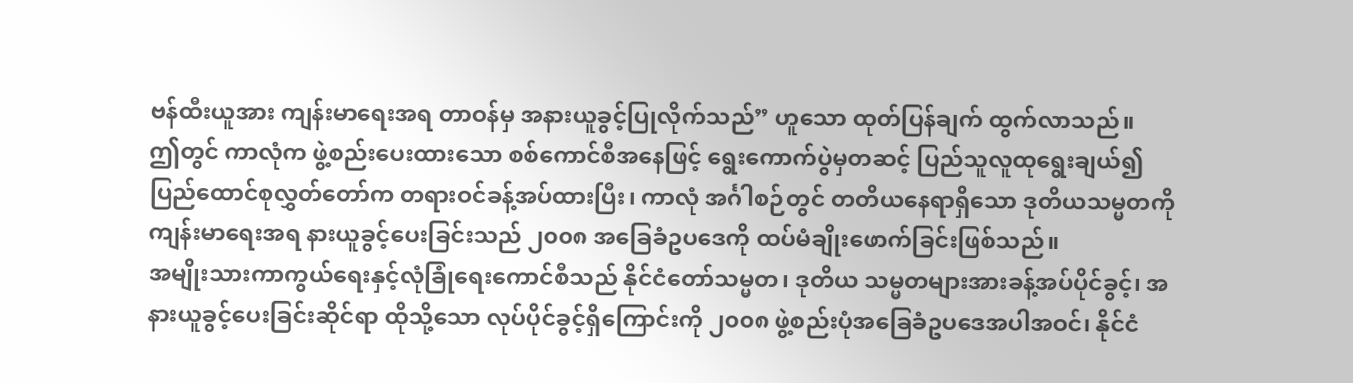ဗန်ထီးယူအား ကျန်းမာရေးအရ တာဝန်မှ အနားယူခွင့်ပြုလိုက်သည်” ဟူသော ထုတ်ပြန်ချက် ထွက်လာသည်။
ဤတွင် ကာလုံက ဖွဲ့စည်းပေးထားသော စစ်ကောင်စီအနေဖြင့် ရွေးကောက်ပွဲမှတဆင့် ပြည်သူလူထုရွေးချယ်၍ ပြည်ထောင်စုလွှတ်တော်က တရားဝင်ခန့်အပ်ထားပြီး၊ ကာလုံ အင်္ဂါစဉ်တွင် တတိယနေရာရှိသော ဒုတိယသမ္မတကို ကျန်းမာရေးအရ နားယူခွင့်ပေးခြင်းသည် ၂၀၀၈ အခြေခံဥပဒေကို ထပ်မံချိုးဖောက်ခြင်းဖြစ်သည်။
အမျိုးသားကာကွယ်ရေးနှင့်လုံခြုံရေးကောင်စီသည် နိုင်ငံတော်သမ္မတ၊ ဒုတိယ သမ္မတများအားခန့်အပ်ပိုင်ခွင့်၊ အနားယူခွင့်ပေးခြင်းဆိုင်ရာ ထိုသို့သော လုပ်ပိုင်ခွင့်ရှိကြောင်းကို ၂၀၀၈ ဖွဲ့စည်းပုံအခြေခံဥပဒေအပါအဝင်၊ နိုင်ငံ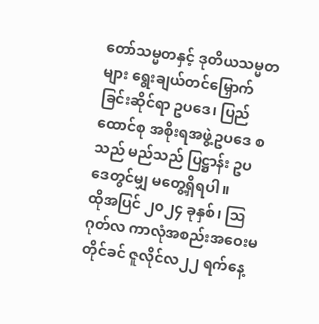တော်သမ္မတနှင့် ဒုတိယသမ္မတများ ရွေးချယ်တင်မြှောက်ခြင်းဆိုင်ရာ ဥပဒေ၊ ပြည်ထောင်စု အစိုးရအဖွဲ့ဥပဒေ စသည် မည်သည် ပြဋ္ဌာန်း ဥပဒေတွင်မျှ မတွေ့ရှိရပါ။
ထိုအပြင် ၂၀၂၄ ခုနှစ်၊ ဩဂုတ်လ ကာလုံအစည်းအဝေးမတိုင်ခင် ဇူလိုင်လ၂၂ ရက်နေ့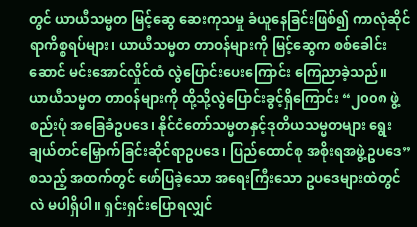တွင် ယာယီသမ္မတ မြင့်ဆွေ ဆေးကုသမှု ခံယူနေခြင်းဖြစ်၍ ကာလုံဆိုင်ရာကိစ္စရပ်များ၊ ယာယီသမ္မတ တာဝန်များကို မြင့်ဆွေက စစ်ခေါင်းဆောင် မင်းအောင်လှိုင်ထံ လွဲပြောင်းပေးကြောင်း ကြေညာခဲ့သည်။
ယာယီသမ္မတ တာဝန်များကို ထို့သို့လွဲပြောင်းခွင့်ရှိကြောင်း “၂၀၀၈ ဖွဲ့စည်းပုံ အခြေခံဥပဒေ၊ နိုင်ငံတော်သမ္မတနှင့်ဒုတိယသမ္မတများ ရွေးချယ်တင်မြှောက်ခြင်းဆိုင်ရာဥပဒေ၊ ပြည်ထောင်စု အစိုးရအဖွဲ့ဥပဒေ” စသည့် အထက်တွင် ဖော်ပြခဲ့သော အရေးကြီးသော ဥပဒေများထဲတွင်လဲ မပါရှိပါ။ ရှင်းရှင်းပြောရလျှင်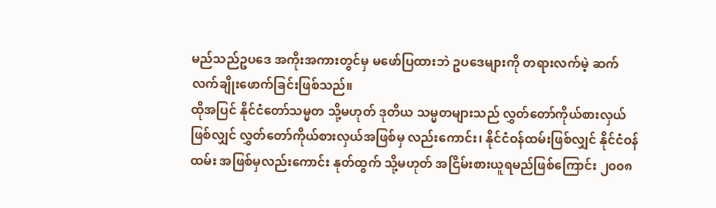မည်သည်ဥပဒေ အကိုးအကားတွင်မှ မဖော်ပြထားဘဲ ဥပဒေများကို တရားလက်မဲ့ ဆက်လက်ချိုးဖောက်ခြင်းဖြစ်သည်။
ထိုအပြင် နိုင်ငံတော်သမ္မတ သို့မဟုတ် ဒုတိယ သမ္မတများသည် လွှတ်တော်ကိုယ်စားလှယ်ဖြစ်လျှင် လွှတ်တော်ကိုယ်စားလှယ်အဖြစ်မှ လည်းကောင်း၊ နိုင်ငံဝန်ထမ်းဖြစ်လျှင် နိုင်ငံဝန်ထမ်း အဖြစ်မှလည်းကောင်း နုတ်ထွက် သို့မဟုတ် အငြိမ်းစားယူရမည်ဖြစ်ကြောင်း ၂၀၀၈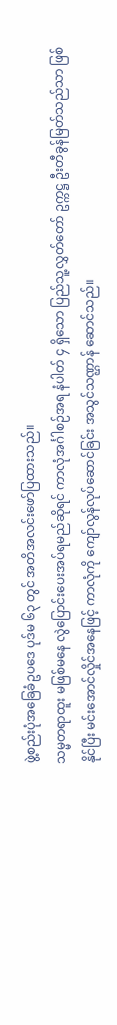ဖွဲ့စည်းပုံအခြေခံဥပဒေ ပုဒ်မ ၆၃ တွင် အတိအလင်းဖော်ပြထားသည်။
သမ္မတရာထူး မဖြစ်မနေ လွဲပြောင်းပေးအပ်ရမည်ဆိုရင် ကာလုံအင်္ဂါစဉ်အရ နံပါတ် ၄ ရှိသော ပြည်သူ့လွှတ်တော် ဥက္ကဋ္ဌ ဦးတီခွန်မြတ်သည်သာ ဖြစ်နိုင်ပြီး မင်းအောင်လှိုင်အနေဖြင့် ကာလုံကို ကျော်လွန်လုပ်ဆောင်ခြင်း အသွင်သဏ္ဌာန် ဆောင်သည်။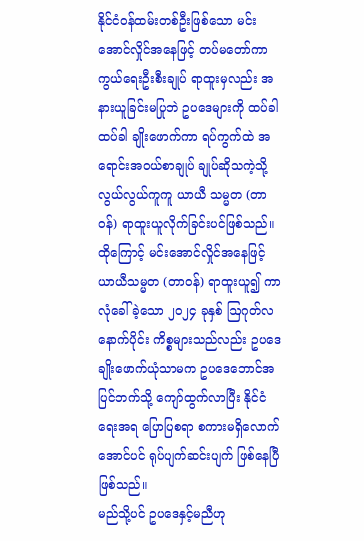နိုင်ငံဝန်ထမ်းတစ်ဦးဖြစ်သော မင်းအောင်လှိုင်အနေဖြင့် တပ်မတော်ကာကွယ်ရေးဦးစီးချုပ် ရာထူးမှလည်း အနားယူခြင်းမပြုဘဲ ဥပဒေများကို ထပ်ခါထပ်ခါ ချိုးဖောက်ကာ ရပ်ကွက်ထဲ အရောင်းအဝယ်စာချုပ် ချုပ်ဆိုသကဲ့သို့ လွယ်လွယ်ကူကူ ယာယီ သမ္မတ (တာဝန်) ရာထူးယူလိုက်ခြင်းပင်ဖြစ်သည်။
ထိုကြောင့် မင်းအောင်လှိုင်အနေဖြင့် ယာယီသမ္မတ (တာဝန်) ရာထူးယူ၍ ကာလုံခေါ်ခဲ့သော ၂၀၂၄ ခုနှစ် ဩဂုတ်လနောက်ပိုင်း ကိစ္စများသည်လည်း ဥပဒေချိုးဖောက်ယုံသာမက ဥပဒေဘောင်အပြင်ဘက်သို့ ကျော်ထွက်လာပြီး နိုင်ငံရေးအရ ပြောပြစရာ စကားမရှိလောက်အောင်ပင် ရုပ်ပျက်ဆင်းပျက် ဖြစ်နေပြီဖြစ်သည်။
မည်သို့ပင် ဥပဒေနှင့်မညီဟု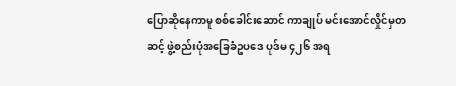ပြောဆိုနေကာမူ စစ်ခေါင်းဆောင် ကာချုပ် မင်းအောင်လှိုင်မှတဆင့် ဖွဲ့စည်းပုံအခြေခံဥပဒေ ပုဒ်မ ၄၂၆ အရ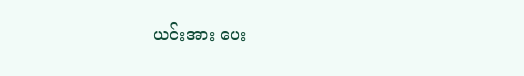ယင်းအား ပေး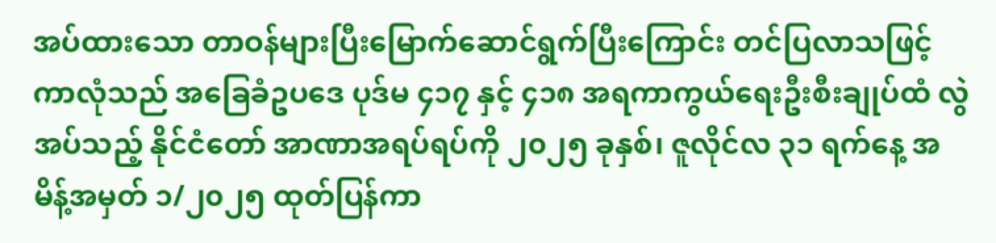အပ်ထားသော တာဝန်များပြီးမြောက်ဆောင်ရွက်ပြီးကြောင်း တင်ပြလာသဖြင့် ကာလုံသည် အခြေခံဥပဒေ ပုဒ်မ ၄၁၇ နှင့် ၄၁၈ အရကာကွယ်ရေးဦးစီးချုပ်ထံ လွဲအပ်သည့် နိုင်ငံတော် အာဏာအရပ်ရပ်ကို ၂၀၂၅ ခုနှစ်၊ ဇူလိုင်လ ၃၁ ရက်နေ့ အမိန့်အမှတ် ၁/၂၀၂၅ ထုတ်ပြန်ကာ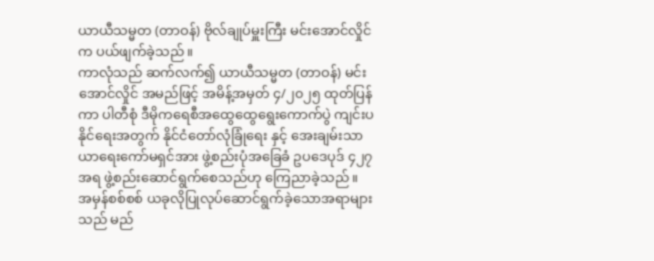ယာယီသမ္မတ (တာဝန်) ဗိုလ်ချုပ်မှူးကြီး မင်းအောင်လှိုင်က ပယ်ဖျက်ခဲ့သည်။
ကာလုံသည် ဆက်လက်၍ ယာယီသမ္မတ (တာဝန်) မင်းအောင်လှိုင် အမည်ဖြင့် အမိန့်အမှတ် ၄/၂၀၂၅ ထုတ်ပြန်ကာ ပါတီစုံ ဒီမိုကရေစီအထွေထွေရွေးကောက်ပွဲ ကျင်းပနိုင်ရေးအတွက် နိုင်ငံတော်လုံခြုံရေး နှင့် အေးချမ်းသာယာရေးကော်မရှင်အား ဖွဲ့စည်းပုံအခြေခံ ဥပဒေပုဒ် ၄၂၇ အရ ဖွဲ့စည်းဆောင်ရွက်စေသည်ဟု ကြေညာခဲ့သည်။
အမှန်စစ်စစ် ယခုလိုပြုလုပ်ဆောင်ရွက်ခဲ့သောအရာများသည် မည်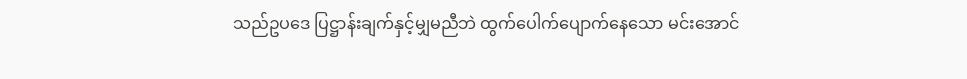သည်ဥပဒေ ပြဋ္ဌာန်းချက်နှင့်မျှမညီဘဲ ထွက်ပေါက်ပျောက်နေသော မင်းအောင်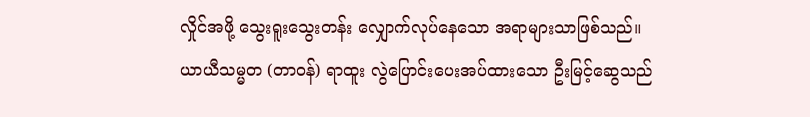လှိုင်အဖို့ သွေးရူးသွေးတန်း လျှောက်လုပ်နေသော အရာများသာဖြစ်သည်။
ယာယီသမ္မတ (တာဝန်) ရာထူး လွဲပြောင်းပေးအပ်ထားသော ဦးမြင့်ဆွေသည်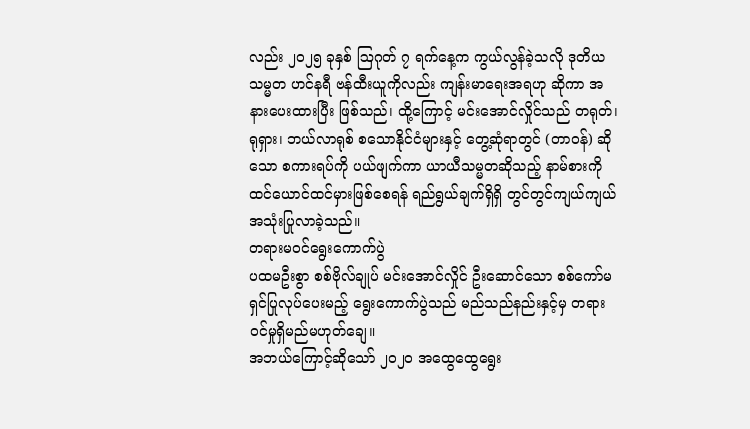လည်း ၂၀၂၅ ခုနှစ် ဩဂုတ် ၇ ရက်နေ့က ကွယ်လွန်ခဲ့သလို ဒုတိယ သမ္မတ ဟင်နရီ ဗန်ထီးယူကိုလည်း ကျန်းမာရေးအရဟု ဆိုကာ အနားပေးထားပြီး ဖြစ်သည်၊ ထို့ကြောင့် မင်းအောင်လှိုင်သည် တရုတ်၊ ရုရှား၊ ဘယ်လာရုစ် စသောနိုင်ငံများနှင့် တွေ့ဆုံရာတွင် (တာဝန်) ဆိုသော စကားရပ်ကို ပယ်ဖျက်ကာ ယာယီသမ္မတဆိုသည့် နာမ်စားကို ထင်ယောင်ထင်မှားဖြစ်စေရန် ရည်ရွယ်ချက်ရှိရှိ တွင်တွင်ကျယ်ကျယ် အသုံးပြုလာခဲ့သည်။
တရားမဝင်ရွေးကောက်ပွဲ
ပထမဦးစွာ စစ်ဗိုလ်ချုပ် မင်းအောင်လှိုင် ဦးဆောင်သော စစ်ကော်မရှင်ပြုလုပ်ပေးမည့် ရွေးကောက်ပွဲသည် မည်သည်နည်းနှင့်မှ တရားဝင်မှုရှိမည်မဟုတ်ချေ။
အဘယ်ကြောင့်ဆိုသော် ၂၀၂၀ အထွေထွေရွေး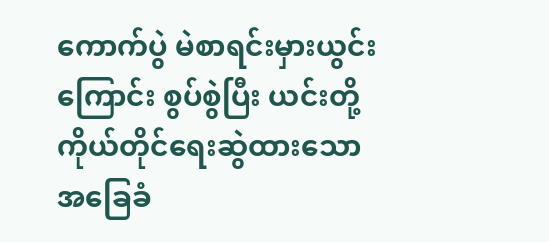ကောက်ပွဲ မဲစာရင်းမှားယွင်းကြောင်း စွပ်စွဲပြီး ယင်းတို့ကိုယ်တိုင်ရေးဆွဲထားသော အခြေခံ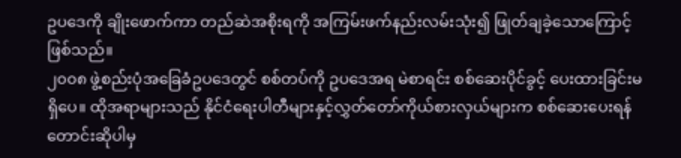ဥပဒေကို ချိုးဖောက်ကာ တည်ဆဲအစိုးရကို အကြမ်းဖက်နည်းလမ်းသုံး၍ ဖြုတ်ချခဲ့သောကြောင့်ဖြစ်သည်။
၂၀၀၈ ဖွဲ့စည်းပုံအခြေခံဥပဒေတွင် စစ်တပ်ကို ဥပဒေအရ မဲစာရင်း စစ်ဆေးပိုင်ခွင့် ပေးထားခြင်းမရှိပေ။ ထိုအရာများသည် နိုင်ငံရေးပါတီများနှင့်လွှတ်တော်ကိုယ်စားလှယ်များက စစ်ဆေးပေးရန် တောင်းဆိုပါမှ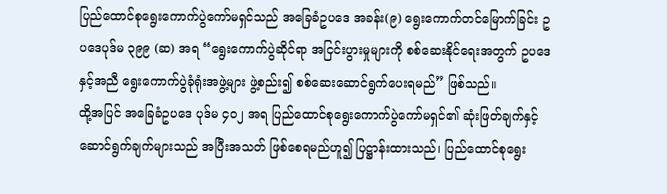ပြည်ထောင်စုရွေးကောက်ပွဲကော်မရှင်သည် အခြေခံဥပဒေ အခန်း(၉) ရွေးကောက်တင်မြောက်ခြင်း ဥပဒေပုဒ်မ ၃၉၉ (ဆ) အရ “ရွေးကောက်ပွဲဆိုင်ရာ အငြင်းပွားမှုများကို စစ်ဆေးနိုင်ရေးအတွက် ဥပဒေနှင့်အညီ ရွေးကောက်ပွဲခုံရုံးအဖွဲ့များ ဖွဲ့စည်း၍ စစ်ဆေးဆောင်ရွက်ပေးရမည်” ဖြစ်သည်။
ထို့အပြင် အခြေခံဥပဒေ ပုဒ်မ ၄၀၂ အရ ပြည်ထောင်စုရွေးကောက်ပွဲကော်မရှင်၏ ဆုံးဖြတ်ချက်နှင့်ဆောင်ရွက်ချက်များသည် အပြီးအသတ် ဖြစ်စေရမည်ဟူ၍ ပြဋ္ဌာန်းထားသည်၊ ပြည်ထောင်စုရွေး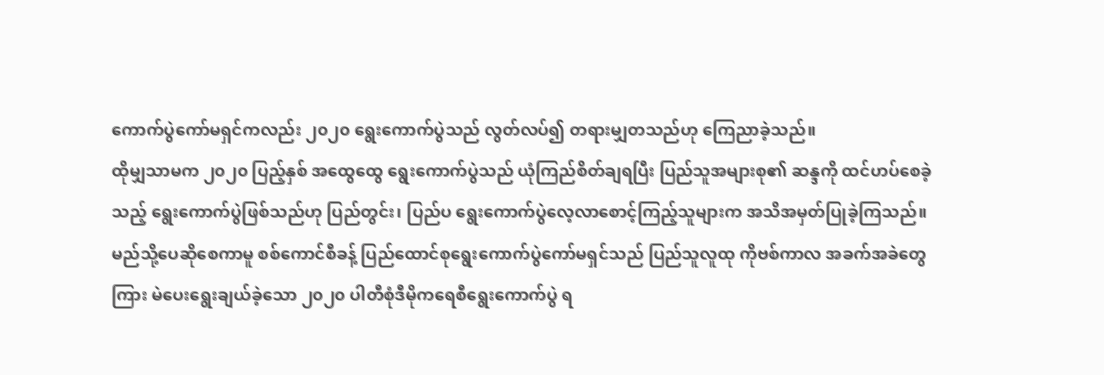ကောက်ပွဲကော်မရှင်ကလည်း ၂၀၂၀ ရွေးကောက်ပွဲသည် လွတ်လပ်၍ တရားမျှတသည်ဟု ကြေညာခဲ့သည်။
ထိုမျှသာမက ၂၀၂၀ ပြည့်နှစ် အထွေထွေ ရွေးကောက်ပွဲသည် ယုံကြည်စိတ်ချရပြီး ပြည်သူအများစု၏ ဆန္ဒကို ထင်ဟပ်စေခဲ့သည့် ရွေးကောက်ပွဲဖြစ်သည်ဟု ပြည်တွင်း၊ ပြည်ပ ရွေးကောက်ပွဲလေ့လာစောင့်ကြည့်သူများက အသိအမှတ်ပြုခဲ့ကြသည်။
မည်သို့ပေဆိုစေကာမူ စစ်ကောင်စီခန့် ပြည်ထောင်စုရွေးကောက်ပွဲကော်မရှင်သည် ပြည်သူလူထု ကိုဗစ်ကာလ အခက်အခဲတွေကြား မဲပေးရွေးချယ်ခဲ့သော ၂၀၂၀ ပါတီစုံဒီမိုကရေစီရွေးကောက်ပွဲ ရ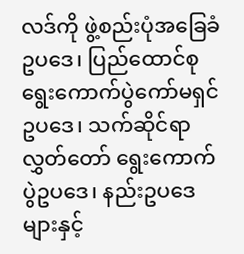လဒ်ကို ဖွဲ့စည်းပုံအခြေခံဥပဒေ၊ ပြည်ထောင်စုရွေးကောက်ပွဲကော်မရှင်ဥပဒေ၊ သက်ဆိုင်ရာ လွှတ်တော် ရွေးကောက်ပွဲဥပဒေ၊ နည်းဥပဒေ များနှင့်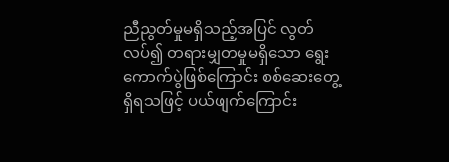ညီညွတ်မှုမရှိသည့်အပြင် လွတ်လပ်၍ တရားမျှတမှုမရှိသော ရွေးကောက်ပွဲဖြစ်ကြောင်း စစ်ဆေးတွေ့ရှိရသဖြင့် ပယ်ဖျက်ကြောင်း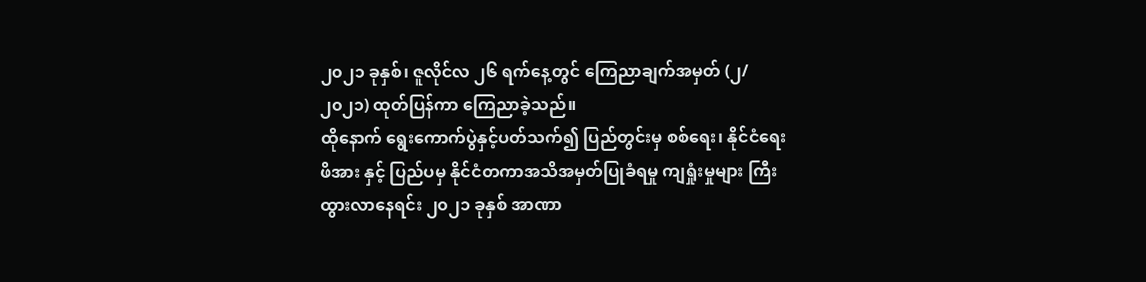၂၀၂၁ ခုနှစ်၊ ဇူလိုင်လ ၂၆ ရက်နေ့တွင် ကြေညာချက်အမှတ် (၂/၂၀၂၁) ထုတ်ပြန်ကာ ကြေညာခဲ့သည်။
ထိုနောက် ရွေးကောက်ပွဲနှင့်ပတ်သက်၍ ပြည်တွင်းမှ စစ်ရေး၊ နိုင်ငံရေးဖိအား နှင့် ပြည်ပမှ နိုင်ငံတကာအသိအမှတ်ပြုခံရမှု ကျရှုံးမှုများ ကြီးထွားလာနေရင်း ၂၀၂၁ ခုနှစ် အာဏာ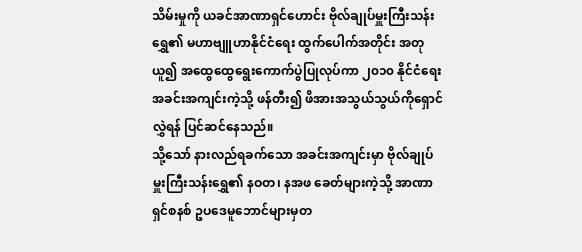သိမ်းမှုကို ယခင်အာဏာရှင်ဟောင်း ဗိုလ်ချုပ်မှူးကြီးသန်းရွှေ၏ မဟာဗျူဟာနိုင်ငံရေး ထွက်ပေါက်အတိုင်း အတုယူ၍ အထွေထွေရွေးကောက်ပွဲပြုလုပ်ကာ ၂၀၁၀ နိုင်ငံရေးအခင်းအကျင်းကဲ့သို့ ဖန်တီး၍ ဖိအားအသွယ်သွယ်ကိုရှောင်လွှဲရန် ပြင်ဆင်နေသည်။
သို့သော် နားလည်ရခက်သော အခင်းအကျင်းမှာ ဗိုလ်ချုပ်မှူးကြီးသန်းရွှေ၏ နဝတ၊ နအဖ ခေတ်များကဲ့သို့ အာဏာရှင်စနစ် ဥပဒေမူဘောင်များမှတ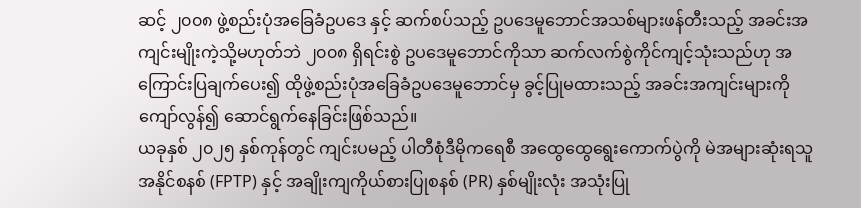ဆင့် ၂၀၀၈ ဖွဲ့စည်းပုံအခြေခံဥပဒေ နှင့် ဆက်စပ်သည့် ဥပဒေမူဘောင်အသစ်များဖန်တီးသည့် အခင်းအကျင်းမျိုးကဲ့သို့မဟုတ်ဘဲ ၂၀၀၈ ရှိရင်းစွဲ ဥပဒေမူဘောင်ကိုသာ ဆက်လက်စွဲကိုင်ကျင့်သုံးသည်ဟု အကြောင်းပြချက်ပေး၍ ထိုဖွဲ့စည်းပုံအခြေခံဥပဒေမူဘောင်မှ ခွင့်ပြုမထားသည့် အခင်းအကျင်းများကို ကျော်လွန်၍ ဆောင်ရွက်နေခြင်းဖြစ်သည်။
ယခုနှစ် ၂၀၂၅ နှစ်ကုန်တွင် ကျင်းပမည့် ပါတီစုံဒီမိုကရေစီ အထွေထွေရွေးကောက်ပွဲကို မဲအများဆုံးရသူအနိုင်စနစ် (FPTP) နှင့် အချိုးကျကိုယ်စားပြုစနစ် (PR) နှစ်မျိုးလုံး အသုံးပြု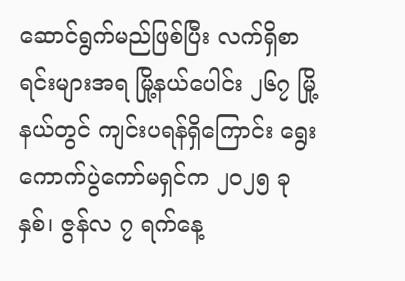ဆောင်ရွက်မည်ဖြစ်ပြီး လက်ရှိစာရင်းများအရ မြို့နယ်ပေါင်း ၂၆၇ မြို့နယ်တွင် ကျင်းပရန်ရှိကြောင်း ရွေးကောက်ပွဲကော်မရှင်က ၂၀၂၅ ခုနှစ်၊ ဇွန်လ ၇ ရက်နေ့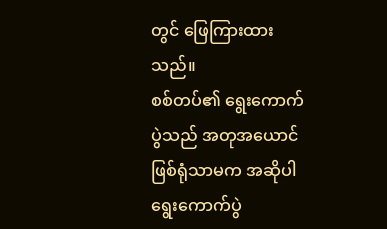တွင် ဖြေကြားထားသည်။
စစ်တပ်၏ ရွေးကောက်ပွဲသည် အတုအယောင်ဖြစ်ရုံသာမက အဆိုပါ ရွေးကောက်ပွဲ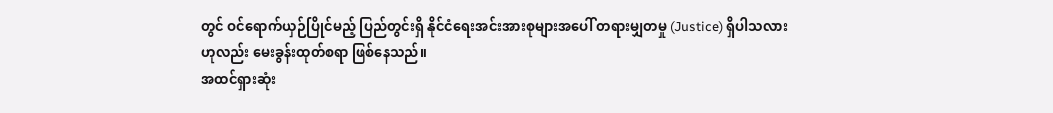တွင် ဝင်ရောက်ယှဉ်ပြိုင်မည့် ပြည်တွင်းရှိ နိုင်ငံရေးအင်းအားစုများအပေါ် တရားမျှတမှု (Justice) ရှိပါသလားဟုလည်း မေးခွန်းထုတ်စရာ ဖြစ်နေသည်။
အထင်ရှားဆုံး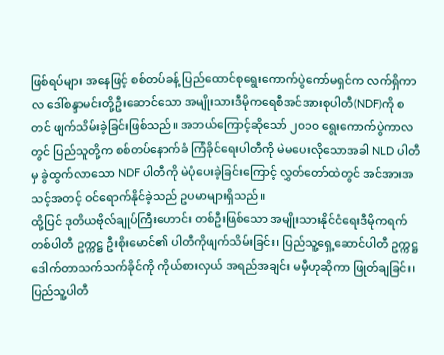ဖြစ်ရပ်များ အနေဖြင့် စစ်တပ်ခန့် ပြည်ထောင်စုရွေးကောက်ပွဲကော်မရှင်က လက်ရှိကာလ ဒေါ်စန္ဒာမင်းတို့ဦးဆောင်သော အမျိုးသားဒီမိုကရေစီအင်အားစုပါတီ(NDF)ကို စတင် ဖျက်သိမ်းခဲ့ခြင်းဖြစ်သည်။ အဘယ်ကြောင့်ဆိုသော် ၂၀၁၀ ရွေးကောက်ပွဲကာလတွင် ပြည်သူတို့က စစ်တပ်နောက်ခံ ကြံခိုင်ရေးပါတီကို မဲမပေးလိုသောအခါ NLD ပါတီမှ ခွဲထွက်လာသော NDF ပါတီကို မဲပုံပေးခဲ့ခြင်းကြောင့် လွှတ်တော်ထဲတွင် အင်အားအသင့်အတင့် ဝင်ရောက်နိုင်ခဲ့သည် ဥပမာများရှိသည်။
ထို့ပြင် ဒုတိယဗိုလ်ချုပ်ကြီးဟောင်း တစ်ဦးဖြစ်သော အမျိုးသားနိုင်ငံရေးဒီမိုကရက်တစ်ပါတီ ဥက္ကဋ္ဌ ဦးစိုးမောင်၏ ပါတီကိုဖျက်သိမ်းခြင်း၊ ပြည်သူ့ရှေ့ဆောင်ပါတီ ဥက္ကဋ္ဌ ဒေါက်တာသက်သက်ခိုင်ကို ကိုယ်စားလှယ် အရည်အချင်း မမှီဟုဆိုကာ ဖြုတ်ချခြင်း၊ ပြည်သူ့ပါတီ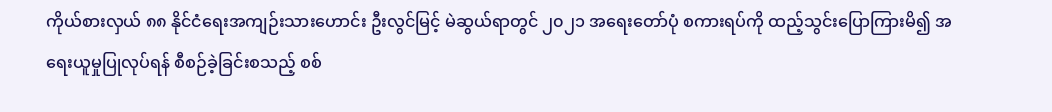ကိုယ်စားလှယ် ၈၈ နိုင်ငံရေးအကျဉ်းသားဟောင်း ဦးလွင်မြင့် မဲဆွယ်ရာတွင် ၂၀၂၁ အရေးတော်ပုံ စကားရပ်ကို ထည့်သွင်းပြောကြားမိ၍ အရေးယူမှုပြုလုပ်ရန် စီစဉ်ခဲ့ခြင်းစသည့် စစ်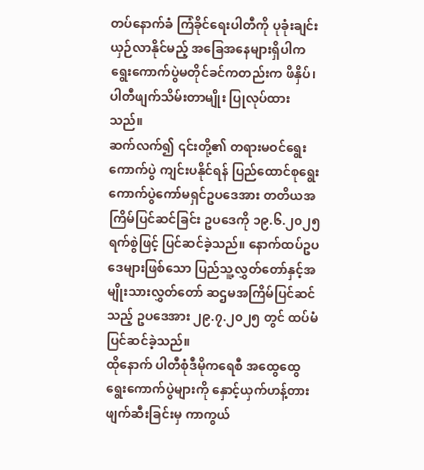တပ်နောက်ခံ ကြံခိုင်ရေးပါတီကို ပုခုံးချင်းယှဉ်လာနိုင်မည့် အခြေအနေများရှိပါက ရွေးကောက်ပွဲမတိုင်ခင်ကတည်းက ဖိနှိပ်၊ ပါတီဖျက်သိမ်းတာမျိုး ပြုလုပ်ထားသည်။
ဆက်လက်၍ ၎င်းတို့၏ တရားမဝင်ရွေးကောက်ပွဲ ကျင်းပနိုင်ရန် ပြည်ထောင်စုရွေးကောက်ပွဲကော်မရှင်ဥပဒေအား တတိယအကြိမ်ပြင်ဆင်ခြင်း ဥပဒေကို ၁၉.၆.၂၀၂၅ ရက်စွဲဖြင့် ပြင်ဆင်ခဲ့သည်။ နောက်ထပ်ဥပဒေများဖြစ်သော ပြည်သူ့လွှတ်တော်နှင့်အမျိုးသားလွှတ်တော် ဆဌမအကြိမ်ပြင်ဆင်သည့် ဥပဒေအား ၂၉.၇.၂၀၂၅ တွင် ထပ်မံ ပြင်ဆင်ခဲ့သည်။
ထိုနောက် ပါတီစုံဒီမိုကရေစီ အထွေထွေရွေးကောက်ပွဲများကို နှောင့်ယှက်ဟန့်တားဖျက်ဆီးခြင်းမှ ကာကွယ်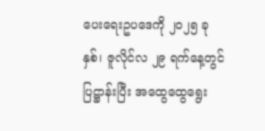ပေးရေးဥပဒေကို ၂၀၂၅ ခုနှစ်၊ ဇူလိုင်လ ၂၉ ရက်နေ့တွင်ပြဋ္ဌာန်းပြီး အထွေထွေရွေး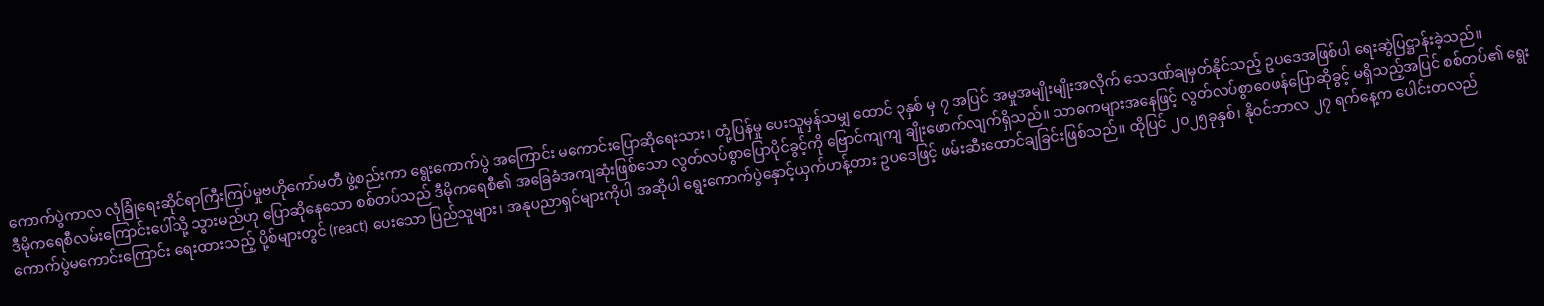ကောက်ပွဲကာလ လုံခြုံရေးဆိုင်ရာကြီးကြပ်မှုဗဟိုကော်မတီ ဖွဲ့စည်းကာ ရွေးကောက်ပွဲ အကြောင်း မကောင်းပြောဆိုရေးသား၊ တုံ့ပြန်မှု ပေးသူမှန်သမျှ ထောင် ၃နှစ် မှ ၇ အပြင် အမှုအမျိုးမျိုးအလိုက် သေဒဏ်ချမှတ်နိုင်သည့် ဥပဒေအဖြစ်ပါ ရေးဆွဲပြဋ္ဌာန်းခဲ့သည်။
ဒီမိုကရေစီလမ်းကြောင်းပေါ်သို့ သွားမည်ဟု ပြောဆိုနေသော စစ်တပ်သည် ဒီမိုကရေစီ၏ အခြေခံအကျဆုံးဖြစ်သော လွတ်လပ်စွာပြောပိုင်ခွင့်ကို ဗြောင်ကျကျ ချိုးဖောက်လျက်ရှိသည်။ သာဓကများအနေဖြင့် လွတ်လပ်စွာဝေဖန်ပြောဆိုခွင့် မရှိသည့်အပြင် စစ်တပ်၏ ရွေးကောက်ပွဲမကောင်းကြောင်း ရေးထားသည့် ပို့စ်များတွင် (react) ပေးသော ပြည်သူများ၊ အနုပညာရှင်များကိုပါ အဆိုပါ ရွေးကောက်ပွဲနှောင့်ယှက်ဟန့်တား ဥပဒေဖြင့် ဖမ်းဆီးထောင်ချခြင်းဖြစ်သည်။ ထိုပြင် ၂၀၂၅ခုနှစ်၊ နိုဝင်ဘာလ ၂၇ ရက်နေ့က ပေါင်းတလည်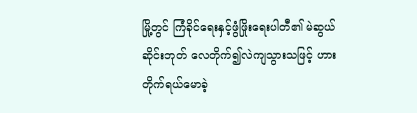မြို့တွင် ကြံခိုင်ရေးနှင့်ဖွံဖြိုးရေးပါတီ၏ မဲဆွယ်ဆိုင်းဘုတ် လေတိုက်၍လဲကျသွားသဖြင့် ဟားတိုက်ရယ်မောခဲ့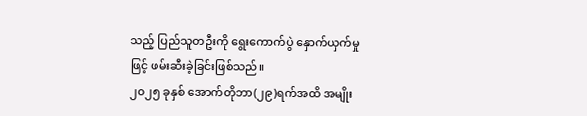သည့် ပြည်သူတဦးကို ရွေးကောက်ပွဲ နှောက်ယှက်မှုဖြင့် ဖမ်းဆီးခဲ့ခြင်းဖြစ်သည်။
၂၀၂၅ ခုနှစ် အောက်တိုဘာ(၂၉)ရက်အထိ အမျိုး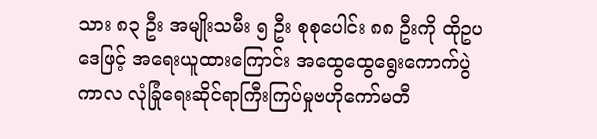သား ၈၃ ဦး အမျိုးသမီး ၅ ဦး စုစုပေါင်း ၈၈ ဦးကို ထိုဥပဒေဖြင့် အရေးယူထားကြောင်း အထွေထွေရွေးကောက်ပွဲကာလ လုံခြုံရေးဆိုင်ရာကြီးကြပ်မှုဗဟိုကော်မတီ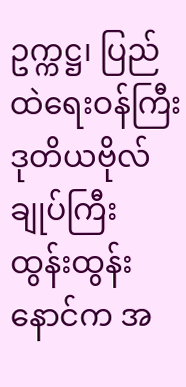ဥက္ကဋ္ဌ၊ ပြည်ထဲရေးဝန်ကြီး ဒုတိယဗိုလ်ချုပ်ကြီး ထွန်းထွန်းနောင်က အ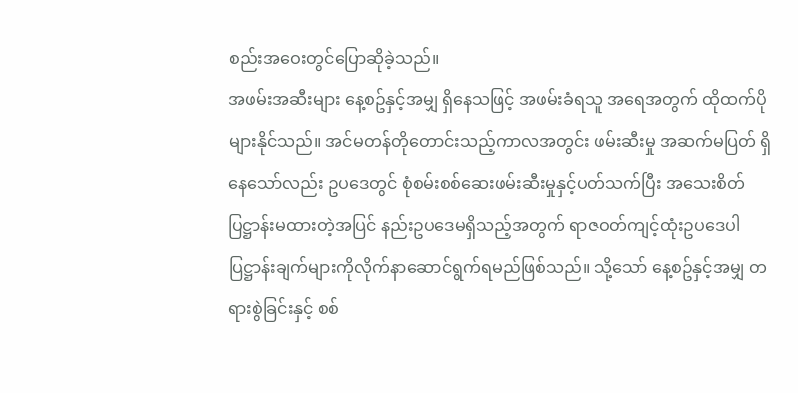စည်းအဝေးတွင်ပြောဆိုခဲ့သည်။
အဖမ်းအဆီးများ နေ့စဥ်နှင့်အမျှ ရှိနေသဖြင့် အဖမ်းခံရသူ အရေအတွက် ထိုထက်ပိုများနိုင်သည်။ အင်မတန်တိုတောင်းသည့်ကာလအတွင်း ဖမ်းဆီးမှု အဆက်မပြတ် ရှိနေသော်လည်း ဥပဒေတွင် စုံစမ်းစစ်ဆေးဖမ်းဆီးမှုနှင့်ပတ်သက်ပြီး အသေးစိတ်ပြဋ္ဌာန်းမထားတဲ့အပြင် နည်းဥပဒေမရှိသည့်အတွက် ရာဇဝတ်ကျင့်ထုံးဥပဒေပါ ပြဋ္ဌာန်းချက်များကိုလိုက်နာဆောင်ရွက်ရမည်ဖြစ်သည်။ သို့သော် နေ့စဥ်နှင့်အမျှ တရားစွဲခြင်းနှင့် စစ်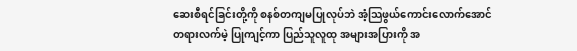ဆေးစီရင်ခြင်းတို့ကို စနစ်တကျမပြုလုပ်ဘဲ အံ့သြဖွယ်ကောင်းလောက်အောင် တရားလက်မဲ့ ပြုကျင့်ကာ ပြည်သူလူထု အများအပြားကို အ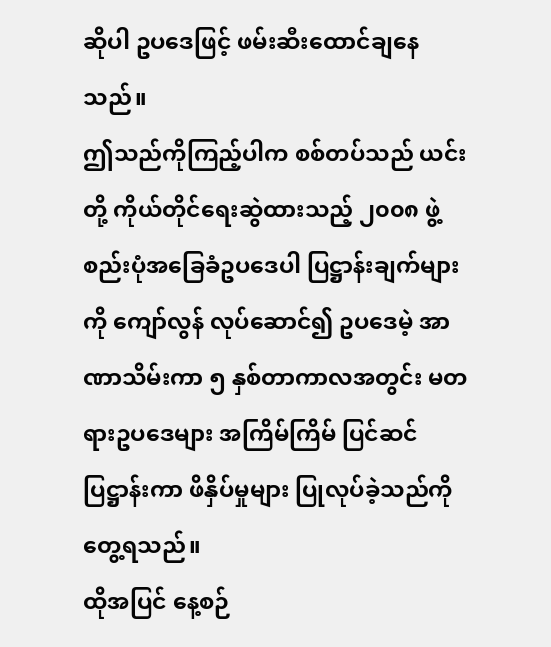ဆိုပါ ဥပဒေဖြင့် ဖမ်းဆီးထောင်ချနေသည်။
ဤသည်ကိုကြည့်ပါက စစ်တပ်သည် ယင်းတို့ ကိုယ်တိုင်ရေးဆွဲထားသည့် ၂၀၀၈ ဖွဲ့စည်းပုံအခြေခံဥပဒေပါ ပြဋ္ဌာန်းချက်များကို ကျော်လွန် လုပ်ဆောင်၍ ဥပဒေမဲ့ အာဏာသိမ်းကာ ၅ နှစ်တာကာလအတွင်း မတရားဥပဒေများ အကြိမ်ကြိမ် ပြင်ဆင် ပြဋ္ဌာန်းကာ ဖိနှိပ်မှုများ ပြုလုပ်ခဲ့သည်ကို တွေ့ရသည်။
ထိုအပြင် နေ့စဉ်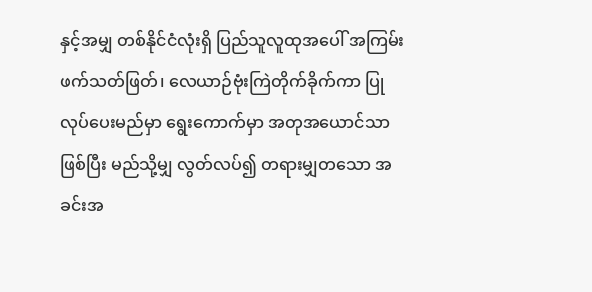နှင့်အမျှ တစ်နိုင်ငံလုံးရှိ ပြည်သူလူထုအပေါ် အကြမ်းဖက်သတ်ဖြတ်၊ လေယာဉ်ဗုံးကြဲတိုက်ခိုက်ကာ ပြုလုပ်ပေးမည်မှာ ရွေးကောက်မှာ အတုအယောင်သာဖြစ်ပြီး မည်သို့မျှ လွတ်လပ်၍ တရားမျှတသော အခင်းအ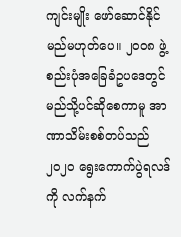ကျင်းမျိုး ဖော်ဆောင်နိုင်မည်မဟုတ်ပေ။ ၂၀၀၈ ဖွဲ့စည်းပုံအခြေခံဥပဒေတွင် မည်သို့ပင်ဆိုစေကာမူ အာဏာသိမ်းစစ်တပ်သည် ၂၀၂၀ ရွေးကောက်ပွဲရလဒ်ကို လက်နက်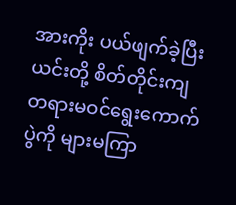အားကိုး ပယ်ဖျက်ခဲ့ပြီး ယင်းတို့ စိတ်တိုင်းကျ တရားမဝင်ရွေးကောက်ပွဲကို များမကြာ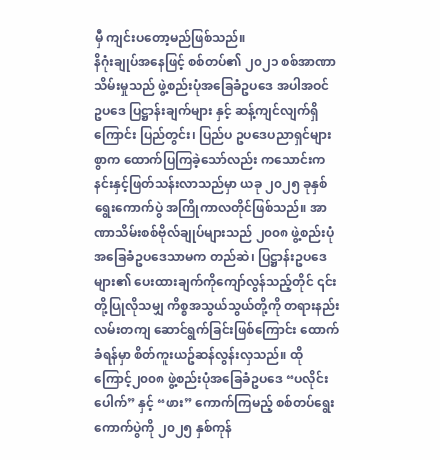မှီ ကျင်းပတော့မည်ဖြစ်သည်။
နိဂုံးချုပ်အနေဖြင့် စစ်တပ်၏ ၂၀၂၁ စစ်အာဏာသိမ်းမှုသည် ဖွဲ့စည်းပုံအခြေခံဥပဒေ အပါအဝင် ဥပဒေ ပြဋ္ဌာန်းချက်များ နှင့် ဆန့်ကျင်လျက်ရှိကြောင်း ပြည်တွင်း၊ ပြည်ပ ဥပဒေပညာရှင်များစွာက ထောက်ပြကြခဲ့သော်လည်း ကသောင်းကနင်းနှင့်ဖြတ်သန်းလာသည်မှာ ယခု ၂၀၂၅ ခုနှစ် ရွေးကောက်ပွဲ အကြိုကာလတိုင်ဖြစ်သည်။ အာဏာသိမ်းစစ်ဗိုလ်ချုပ်များသည် ၂၀၀၈ ဖွဲ့စည်းပုံအခြေခံဥပဒေသာမက တည်ဆဲ၊ ပြဋ္ဌာန်းဥပဒေများ၏ ပေးထားချက်ကိုကျော်လွန်သည့်တိုင် ၎င်းတို့ပြုလိုသမျှ ကိစ္စအသွယ်သွယ်တို့ကို တရားနည်းလမ်းတကျ ဆောင်ရွက်ခြင်းဖြစ်ကြောင်း ထောက်ခံရန်မှာ စိတ်ကူးယဥ်ဆန်လွန်းလှသည်။ ထိုကြောင့်၂၀၀၈ ဖွဲ့စည်းပုံအခြေခံဥပဒေ “ပလိုင်းပေါက်” နှင့် “ဖား” ကောက်ကြမည့် စစ်တပ်ရွေးကောက်ပွဲကို ၂၀၂၅ နှစ်ကုန်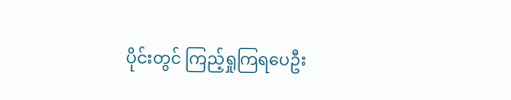ပိုင်းတွင် ကြည့်ရှုကြရပေဦး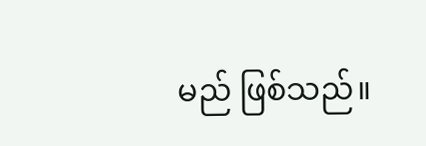မည် ဖြစ်သည်။